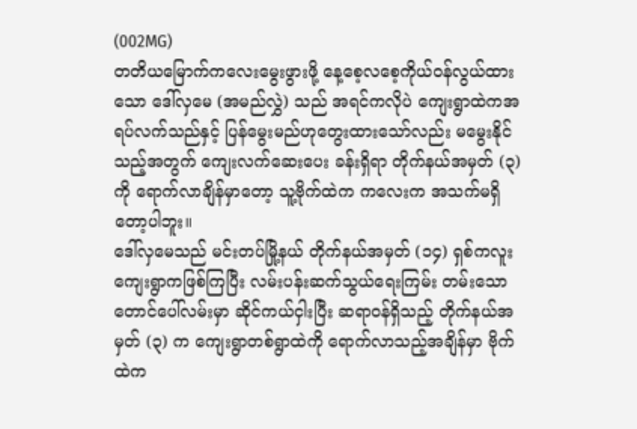(002MG)
တတိယမြောက်ကလေးမွေးဖွားဖို့ နေ့စေ့လစေ့ကိုယ်၀န်လွယ်ထားသော ဒေါ်လှမေ (အမည်လွှဲ) သည် အရင်ကလိုပဲ ကျေးရွာထဲကအရပ်လက်သည်နှင့် ပြန်မွေးမည်ဟုတွေးထားသော်လည်း မမွေးနိုင်သည့်အတွက် ကျေးလက်ဆေးပေး ခန်းရှိရာ တိုက်နယ်အမှတ် (၃) ကို ရောက်လာချိန်မှာတော့ သူ့ဗိုက်ထဲက ကလေးက အသက်မရှိတော့ပါဘူး။
ဒေါ်လှမေသည် မင်းတပ်မြို့နယ် တိုက်နယ်အမှတ် (၁၄) ရှစ်ကလူးကျေးရွာကဖြစ်ကြပြီး လမ်းပန်းဆက်သွယ်ရေးကြမ်း တမ်းသော တောင်ပေါ်လမ်းမှာ ဆိုင်ကယ်ငှါးပြီး ဆရာ၀န်ရှိသည့် တိုက်နယ်အမှတ် (၃) က ကျေးရွာတစ်ရွာထဲကို ရောက်လာသည့်အချိန်မှာ ဗိုက်ထဲက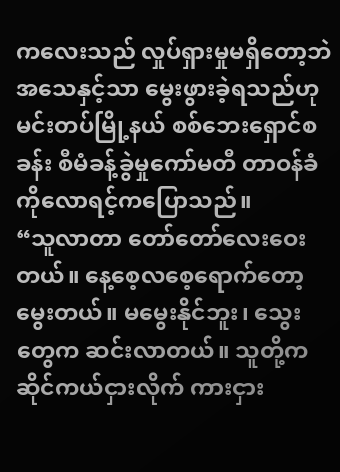ကလေးသည် လှုပ်ရှားမှုမရှိတော့ဘဲ အသေနှင့်သာ မွေးဖွားခဲ့ရသည်ဟု မင်းတပ်မြို့နယ် စစ်ဘေးရှောင်စခန်း စီမံခန့်ခွဲမှုကော်မတီ တာဝန်ခံ ကိုလောရင့်ကပြောသည်။
“သူလာတာ တော်တော်လေးဝေးတယ်။ နေ့စေ့လစေ့ရောက်တော့ မွေးတယ်။ မမွေးနိုင်ဘူး၊ သွေးတွေက ဆင်းလာတယ်။ သူတို့က ဆိုင်ကယ်ငှားလိုက် ကားငှား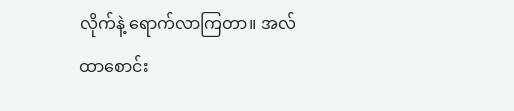လိုက်နဲ့ ရောက်လာကြတာ။ အလ်ထာစောင်း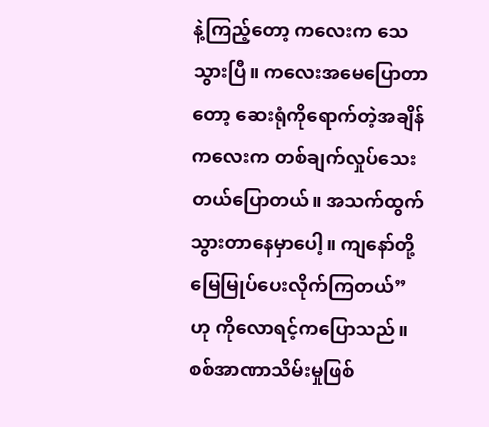နဲ့ကြည့်တော့ ကလေးက သေသွားပြီ။ ကလေးအမေပြောတာတော့ ဆေးရုံကိုရောက်တဲ့အချိန် ကလေးက တစ်ချက်လှုပ်သေးတယ်ပြောတယ်။ အသက်ထွက်သွားတာနေမှာပေါ့။ ကျနော်တို့ မြေမြုပ်ပေးလိုက်ကြတယ်” ဟု ကိုလောရင့်ကပြောသည်။
စစ်အာဏာသိမ်းမှုဖြစ်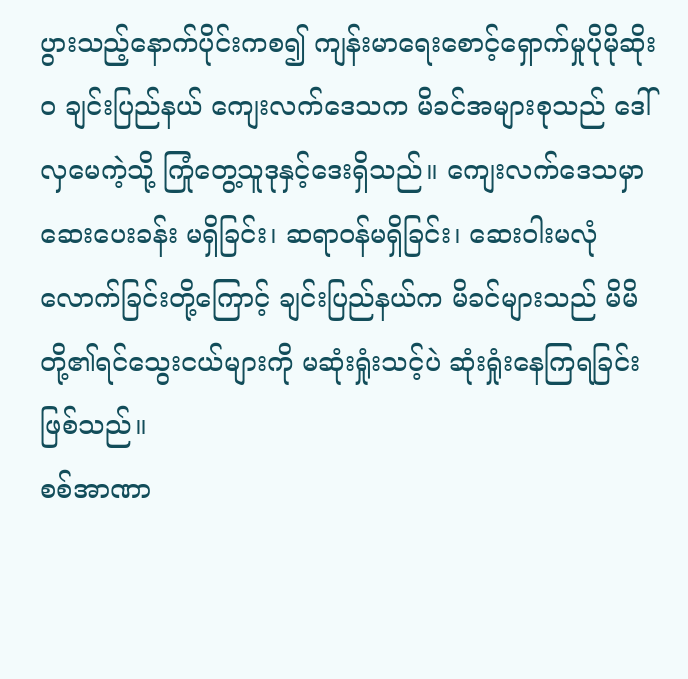ပွားသည့်နောက်ပိုင်းကစ၍ ကျန်းမာရေးစောင့်ရှောက်မှုပိုမိုဆိုး၀ ချင်းပြည်နယ် ကျေးလက်ဒေသက မိခင်အများစုသည် ဒေါ်လှမေကဲ့သို့ ကြုံတွေ့သူဒုနှင့်ဒေးရှိသည်။ ကျေးလက်ဒေသမှာ ဆေးပေးခန်း မရှိခြင်း၊ ဆရာ၀န်မရှိခြင်း၊ ဆေး၀ါးမလုံလောက်ခြင်းတို့ကြောင့် ချင်းပြည်နယ်က မိခင်များသည် မိမိတို့၏ရင်သွေးငယ်များကို မဆုံးရှုံးသင့်ပဲ ဆုံးရှုံးနေကြရခြင်းဖြစ်သည်။
စစ်အာဏာ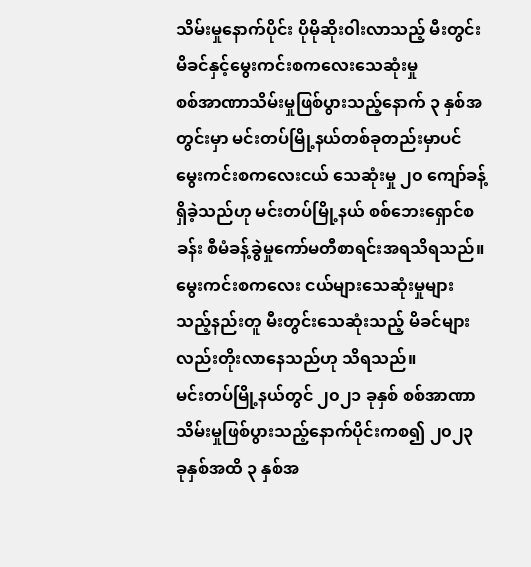သိမ်းမှုနောက်ပိုင်း ပိုမိုဆိုး၀ါးလာသည့် မီးတွင်းမိခင်နှင့်မွေးကင်းစကလေးသေဆုံးမှု
စစ်အာဏာသိမ်းမှုဖြစ်ပွားသည့်နောက် ၃ နှစ်အတွင်းမှာ မင်းတပ်မြို့နယ်တစ်ခုတည်းမှာပင် မွေးကင်းစကလေးငယ် သေဆုံးမှု ၂၀ ကျော်ခန့်ရှိခဲ့သည်ဟု မင်းတပ်မြို့နယ် စစ်ဘေးရှောင်စခန်း စီမံခန့်ခွဲမှုကော်မတီစာရင်းအရသိရသည်။ မွေးကင်းစကလေး ငယ်များသေဆုံးမှုများသည့်နည်းတူ မီးတွင်းသေဆုံးသည့် မိခင်များလည်းတိုးလာနေသည်ဟု သိရသည်။
မင်းတပ်မြို့နယ်တွင် ၂၀၂၁ ခုနှစ် စစ်အာဏာသိမ်းမှုဖြစ်ပွားသည့်နောက်ပိုင်းကစ၍ ၂၀၂၃ ခုနှစ်အထိ ၃ နှစ်အ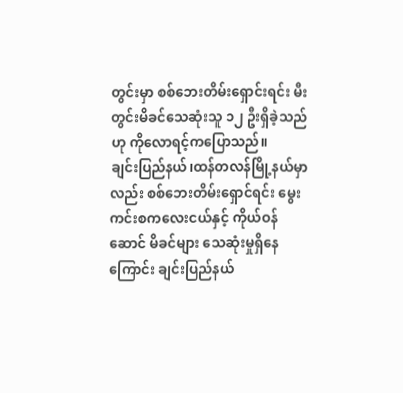တွင်းမှာ စစ်ဘေးတိမ်းရှောင်းရင်း မီးတွင်းမိခင်သေဆုံးသူ ၁၂ ဦးရှိခဲ့သည်ဟု ကိုလောရင့်ကပြောသည်။
ချင်းပြည်နယ်၊ထန်တလန်မြို့နယ်မှာလည်း စစ်ဘေးတိမ်းရှောင်ရင်း မွေးကင်းစကလေးငယ်နှင့် ကိုယ်ဝန်ဆောင် မိခင်များ သေဆုံးမှုရှိနေကြောင်း ချင်းပြည်နယ်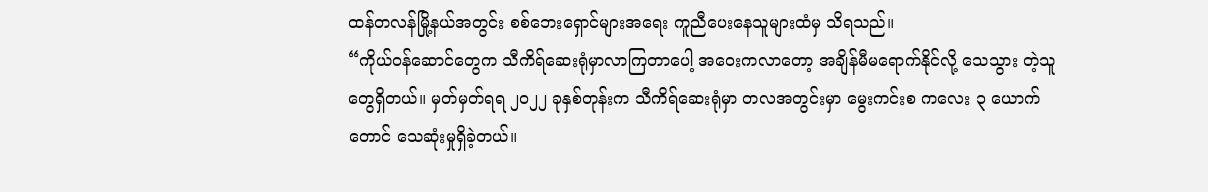ထန်တလန်မြို့နယ်အတွင်း စစ်ဘေးရှောင်များအရေး ကူညီပေးနေသူများထံမှ သိရသည်။
“ကိုယ်ဝန်ဆောင်တွေက သီကိရ်ဆေးရုံမှာလာကြတာပေါ့ အဝေးကလာတော့ အချိန်မီမရောက်နိုင်လို့ သေသွား တဲ့သူ တွေရှိတယ်။ မှတ်မှတ်ရရ ၂၀၂၂ ခုနှစ်တုန်းက သီကိရ်ဆေးရုံမှာ တလအတွင်းမှာ မွေးကင်းစ ကလေး ၃ ယောက်တောင် သေဆုံးမှုရှိခဲ့တယ်။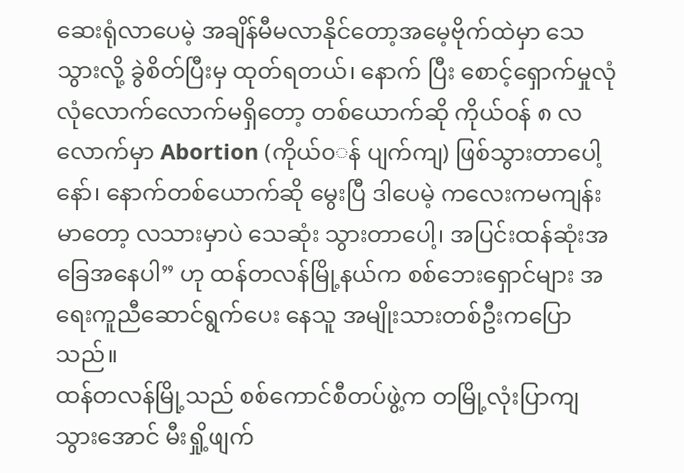ဆေးရုံလာပေမဲ့ အချိန်မီမလာနိုင်တော့အမေ့ဗိုက်ထဲမှာ သေသွားလို့ ခွဲစိတ်ပြီးမှ ထုတ်ရတယ်၊ နောက် ပြီး စောင့်ရှောက်မှုလုံလုံလောက်လောက်မရှိတော့ တစ်ယောက်ဆို ကိုယ်ဝန် ၈ လ လောက်မှာ Abortion (ကိုယ်၀◌န် ပျက်ကျ) ဖြစ်သွားတာပေါ့နော်၊ နောက်တစ်ယောက်ဆို မွေးပြီ ဒါပေမဲ့ ကလေးကမကျန်းမာတော့ လသားမှာပဲ သေဆုံး သွားတာပေါ့၊ အပြင်းထန်ဆုံးအခြေအနေပါ” ဟု ထန်တလန်မြို့နယ်က စစ်ဘေးရှောင်များ အရေးကူညီဆောင်ရွက်ပေး နေသူ အမျိုးသားတစ်ဦးကပြောသည်။
ထန်တလန်မြို့သည် စစ်ကောင်စီတပ်ဖွဲ့က တမြို့လုံးပြာကျသွားအောင် မီးရှို့ဖျက်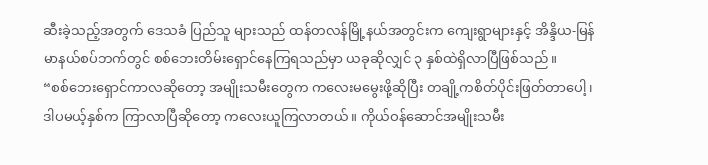ဆီးခဲ့သည့်အတွက် ဒေသခံ ပြည်သူ များသည် ထန်တလန်မြို့နယ်အတွင်းက ကျေးရွာများနှင့် အိန္ဒိယ-မြန်မာနယ်စပ်ဘက်တွင် စစ်ဘေးတိမ်းရှောင်နေကြရသည်မှာ ယခုဆိုလျှင် ၃ နှစ်ထဲရှိလာပြီဖြစ်သည်။
“စစ်ဘေးရှောင်ကာလဆိုတော့ အမျိုးသမီးတွေက ကလေးမမွေးဖို့ဆိုပြီး တချို့ကစိတ်ပိုင်းဖြတ်တာပေါ့၊ ဒါပမယ့်နှစ်က ကြာလာပြီဆိုတော့ ကလေးယူကြလာတယ်။ ကိုယ်ဝန်ဆောင်အမျိုးသမီး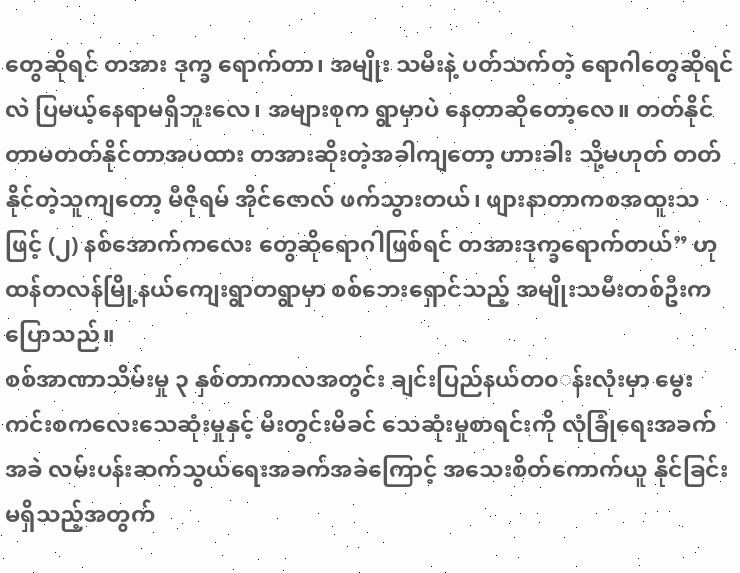တွေဆိုရင် တအား ဒုက္ခ ရောက်တာ၊ အမျိုး သမီးနဲ့ ပတ်သက်တဲ့ ရောဂါတွေဆိုရင်လဲ ပြမယ့်နေရာမရှိဘူးလေ၊ အများစုက ရွာမှာပဲ နေတာဆိုတော့လေ။ တတ်နိုင် တာမတတ်နိုင်တာအပထား တအားဆိုးတဲ့အခါကျတော့ ဟားခါး သို့မဟုတ် တတ်နိုင်တဲ့သူကျတော့ မီဇိုရမ် အိုင်ဇောလ် ဖက်သွားတယ်၊ ဖျားနာတာကစအထူးသဖြင့် (၂) နစ်အောက်ကလေး တွေဆိုရောဂါဖြစ်ရင် တအားဒုက္ခရောက်တယ်” ဟု ထန်တလန်မြို့နယ်ကျေးရွာတရွာမှာ စစ်ဘေးရှောင်သည့် အမျိုးသမီးတစ်ဦးက ပြောသည်။
စစ်အာဏာသိမ်းမှု ၃ နှစ်တာကာလအတွင်း ချင်းပြည်နယ်တ၀◌န်းလုံးမှာ မွေးကင်းစကလေးသေဆုံးမှုနှင့် မီးတွင်းမိခင် သေဆုံးမှုစာရင်းကို လုံခြုံရေးအခက်အခဲ လမ်းပန်းဆက်သွယ်ရေးအခက်အခဲကြောင့် အသေးစိတ်ကောက်ယူ နိုင်ခြင်း မရှိသည့်အတွက်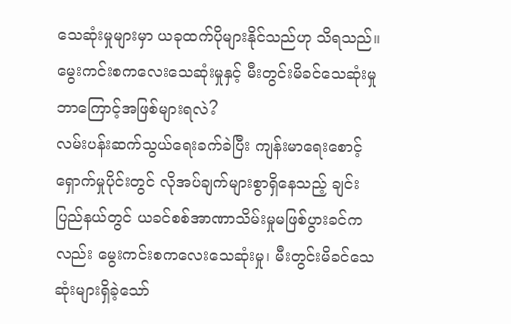သေဆုံးမှုများမှာ ယခုထက်ပိုများနိုင်သည်ဟု သိရသည်။
မွေးကင်းစကလေးသေဆုံးမှုနှင့် မီးတွင်းမိခင်သေဆုံးမှု ဘာကြောင့်အဖြစ်များရလဲ?
လမ်းပန်းဆက်သွယ်ရေးခက်ခဲပြီး ကျန်းမာရေးစောင့်ရှောက်မှုပိုင်းတွင် လိုအပ်ချက်များစွာရှိနေသည့် ချင်းပြည်နယ်တွင် ယခင်စစ်အာဏာသိမ်းမှုမဖြစ်ပွားခင်ကလည်း မွေးကင်းစကလေးသေဆုံးမှု၊ မီးတွင်းမိခင်သေဆုံးများရှိခဲ့သော်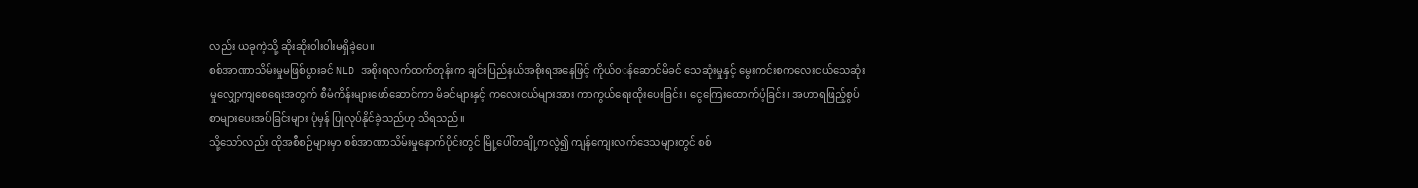လည်း ယခုကဲ့သို့ ဆိုးဆိုး၀ါး၀ါးမရှိခဲ့ပေ။
စစ်အာဏာသိမ်းမှုမဖြစ်ပွားခင် NLD အစိုးရလက်ထက်တုန်းက ချင်းပြည်နယ်အစိုးရအနေဖြင့် ကိုယ်၀◌န်ဆောင်မိခင် သေဆုံးမှုနှင့် မွေးကင်းစကလေးငယ်သေဆုံးမှုလျှော့ကျစေရေးအတွက် စီမံကိန်းများဖော်ဆောင်ကာ မိခင်များနှင့် ကလေးငယ်များအား ကာကွယ်ရေးထိုးပေးခြင်း၊ ငွေကြေးထောက်ပံ့ခြင်း၊ အဟာရဖြည့်စွပ်စာများပေးအပ်ခြင်းများ ပုံမှန် ပြုလုပ်နိုင်ခဲ့သည်ဟု သိရသည်။
သို့သော်လည်း ထိုအစီစဉ်များမှာ စစ်အာဏာသိမ်းမှုနောက်ပိုင်းတွင် မြို့ပေါ်တချို့ကလွဲ၍ ကျန်ကျေးလက်ဒေသများတွင် စစ်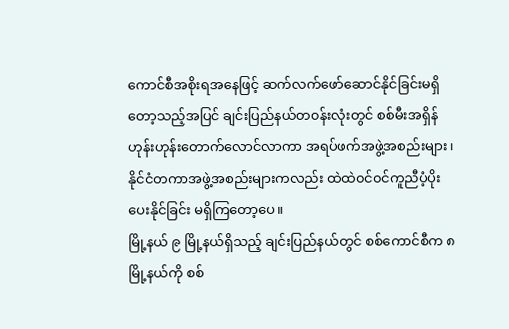ကောင်စီအစိုးရအနေဖြင့် ဆက်လက်ဖော်ဆောင်နိုင်ခြင်းမရှိတော့သည့်အပြင် ချင်းပြည်နယ်တ၀န်းလုံးတွင် စစ်မီးအရှိန် ဟုန်းဟုန်းတောက်လောင်လာကာ အရပ်ဖက်အဖွဲ့အစည်းများ၊ နိုင်ငံတကာအဖွဲ့အစည်းများကလည်း ထဲထဲ၀င်၀င်ကူညီပံ့ပိုးပေးနိုင်ခြင်း မရှိကြတော့ပေ။
မြို့နယ် ၉ မြို့နယ်ရှိသည့် ချင်းပြည်နယ်တွင် စစ်ကောင်စီက ၈ မြို့နယ်ကို စစ်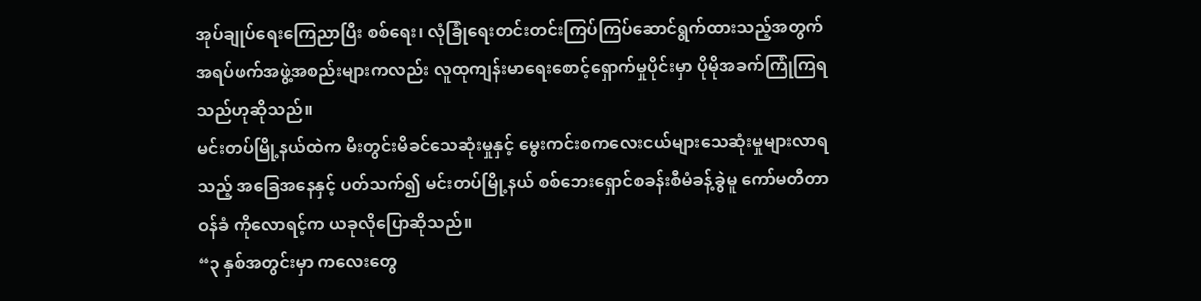အုပ်ချုပ်ရေးကြေညာပြီး စစ်ရေး၊ လုံခြုံရေးတင်းတင်းကြပ်ကြပ်ဆောင်ရွက်ထားသည့်အတွက် အရပ်ဖက်အဖွဲ့အစည်းများကလည်း လူထုကျန်းမာရေးစောင့်ရှောက်မှုပိုင်းမှာ ပိုမိုအခက်ကြုံကြရသည်ဟုဆိုသည်။
မင်းတပ်မြို့နယ်ထဲက မီးတွင်းမိခင်သေဆုံးမှုနှင့် မွေးကင်းစကလေးငယ်များသေဆုံးမှုများလာရသည့် အခြေအနေနှင့် ပတ်သက်၍ မင်းတပ်မြို့နယ် စစ်ဘေးရှောင်စခန်းစီမံခန့်ခွဲမူ ကော်မတီတာဝန်ခံ ကိုလောရင့်က ယခုလိုပြောဆိုသည်။
“၃ နှစ်အတွင်းမှာ ကလေးတွေ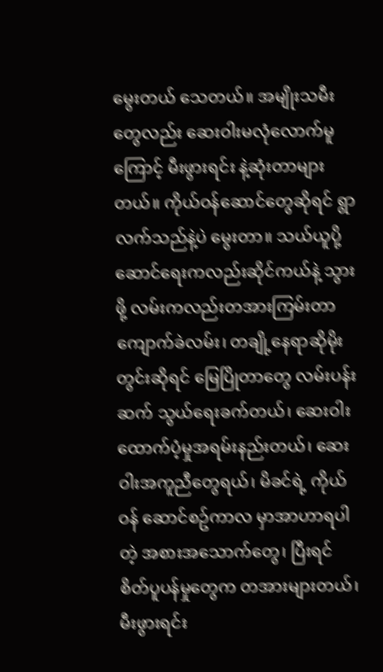မွေးတယ် သေတယ်။ အမျိုးသမီးတွေလည်း ဆေးဝါးမလုံလောက်မူကြောင့် မီးဖွားရင်း နဲ့ဆုံးတာများတယ်။ ကိုယ်ဝန်ဆောင်တွေဆိုရင် ရွာလက်သည်နဲ့ပဲ မွေးတာ။ သယ်ယူပို့ဆောင်ရေးကလည်းဆိုင်ကယ်နဲ့ သွားဖို့ လမ်းကလည်းတအားကြမ်းတာ ကျောက်ခဲလမ်း၊ တချို့နေရာဆိုမိုးတွင်းဆိုရင် မြေပြိုတာတွေ လမ်းပန်း ဆက် သွယ်ရေးခက်တယ်၊ ဆေးဝါးထောက်ပံ့မှုအရမ်းနည်းတယ်၊ ဆေးဝါးအကူညီတွေရယ်၊ မိခင်ရဲ့ ကိုယ်ဝန် ဆောင်စဥ်ကာလ မှာအာဟာရပါတဲ့ အစားအသောက်တွေ၊ ပြီးရင် စိတ်ပူပန်မှုတွေက တအားများတယ်၊ မီးဖွားရင်း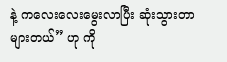နဲ့ ကလေးလေးမွေးလာပြီး ဆုံးသွားတာများတယ်” ဟု ကို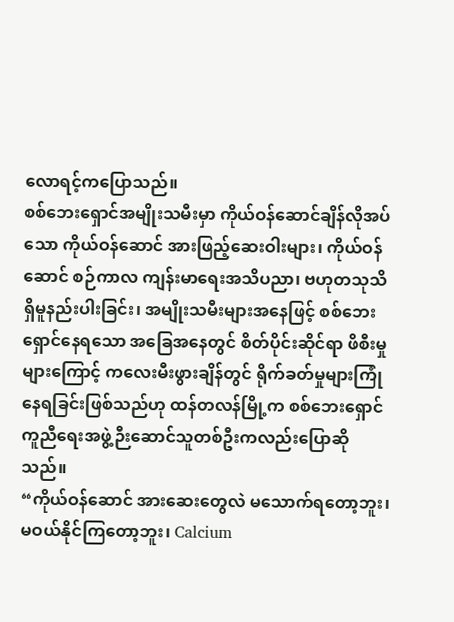လောရင့်ကပြောသည်။
စစ်ဘေးရှောင်အမျိုးသမီးမှာ ကိုယ်ဝန်ဆောင်ချိန်လိုအပ်သော ကိုယ်ဝန်ဆောင် အားဖြည့်ဆေးဝါးများ၊ ကိုယ်ဝန်ဆောင် စဉ်ကာလ ကျန်းမာရေးအသိပညာ၊ ဗဟုတသုသိရှိမူနည်းပါးခြင်း၊ အမျိုးသမီးများအနေဖြင့် စစ်ဘေးရှောင်နေရသော အခြေအနေတွင် စိတ်ပိုင်းဆိုင်ရာ ဖိစီးမှုများကြောင့် ကလေးမီးဖွားချိန်တွင် ရိုက်ခတ်မှုများကြုံနေရခြင်းဖြစ်သည်ဟု ထန်တလန်မြို့က စစ်ဘေးရှောင်ကူညီရေးအဖွဲ့ဉီးဆောင်သူတစ်ဦးကလည်းပြောဆိုသည်။
“ကိုယ်ဝန်ဆောင် အားဆေးတွေလဲ မသောက်ရတော့ဘူး၊ မဝယ်နိုင်ကြတော့ဘူး၊ Calcium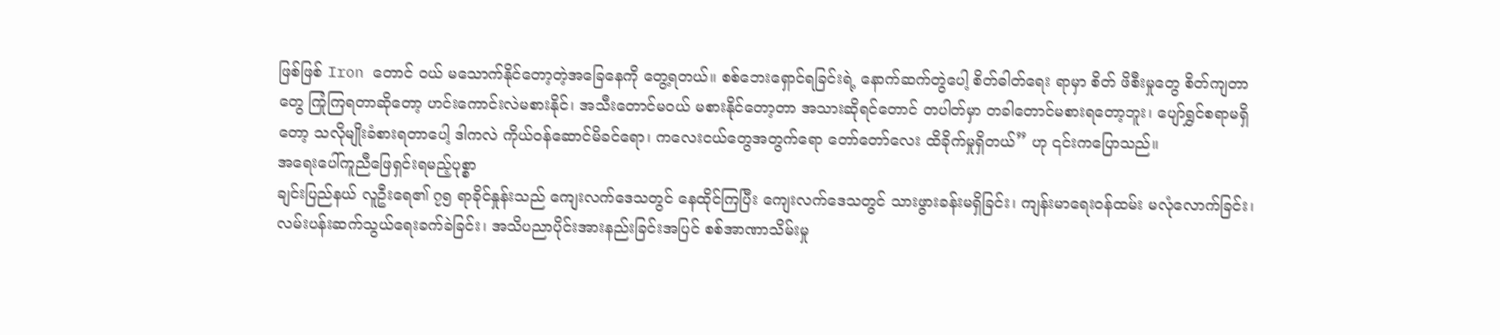ဖြစ်ဖြစ် Iron တောင် ဝယ် မသောက်နိုင်တော့တဲ့အခြေနေကို တွေ့ရတယ်။ စစ်ဘေးရှောင်ရခြင်းရဲ့ နောက်ဆက်တွဲပေါ့ စိတ်ဓါတ်ရေး ရာမှာ စိတ် ဖိစီးမှုတွေ စိတ်ကျတာတွေ ကြုံကြရတာဆိုတော့ ဟင်းကောင်းလဲမစားနိုင်၊ အသီးတောင်မဝယ် မစားနိုင်တော့တာ အသားဆိုရင်တောင် တပါတ်မှာ တခါတောင်မစားရတော့ဘူး၊ ပျော်ရွှင်စရာမရှိတော့ သလိုမျိုးခံစားရတာပေါ့ ဒါကလဲ ကိုယ်ဝန်ဆောင်မိခင်ရော၊ ကလေးငယ်တွေအတွက်ရော တော်တော်လေး ထိခိုက်မှုရှိတယ်” ဟု ၎င်းကပြောသည်။
အရေးပေါ်ကူညီဖြေရှင်းရမည့်ပုစ္စာ
ချင်းပြည်နယ် လူဦးရေ၏ ၇၅ ရာခိုင်နှုန်းသည် ကျေးလက်ဒေသတွင် နေထိုင်ကြပြီး ကျေးလက်ဒေသတွင် သားဖွားခန်းမရှိခြင်း၊ ကျန်းမာရေး၀န်ထမ်း မလုံလောက်ခြင်း၊ လမ်းပန်းဆက်သွယ်ရေးခက်ခဲခြင်း၊ အသိပညာပိုင်းအားနည်းခြင်းအပြင် စစ်အာဏာသိမ်းမှု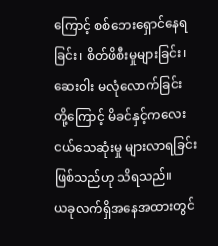ကြောင့် စစ်ဘေးရှောင်နေရခြင်း၊ စိတ်ဖိစီးမှုများခြင်း၊ ဆေး၀ါး မလုံလောက်ခြင်း တို့ကြောင့် မိခင်နှင့်ကလေးငယ်သေဆုံးမှု များလာရခြင်းဖြစ်သည်ဟု သိရသည်။
ယခုလက်ရှိအနေအထားတွင်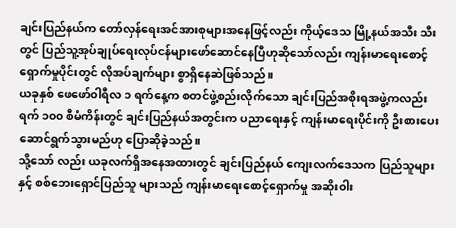ချင်းပြည်နယ်က တော်လှန်ရေးအင်အားစုများအနေဖြင့်လည်း ကိုယ့်ဒေသ မြို့နယ်အသီး သီးတွင် ပြည်သူ့အုပ်ချုပ်ရေးလုပ်ငန်များဖော်ဆောင်နေပြီဟုဆိုသော်လည်း ကျန်းမာရေးစောင့်ရှောက်မှုပိုင်းတွင် လိုအပ်ချက်များ စွာရှိနေဆဲဖြစ်သည်။
ယခုနှစ် ဖေဖော်၀ါရီလ ၁ ရက်နေ့က စတင်ဖွဲ့စည်းလိုက်သော ချင်းပြည်အစိုးရအဖွဲ့ကလည်း ရက် ၁၀၀ စီမံကိန်းတွင် ချင်းပြည်နယ်အတွင်းက ပညာရေးနှင့် ကျန်းမာရေးပိုင်းကို ဦးစားပေးဆောင်ရွက်သွားမည်ဟု ပြောဆိုခဲ့သည်။
သို့သော် လည်း ယခုလက်ရှိအနေအထားတွင် ချင်းပြည်နယ် ကျေးလက်ဒေသက ပြည်သူများနှင့် စစ်ဘေးရှောင်ပြည်သူ များသည် ကျန်းမာရေးစောင့်ရှောက်မှု အဆိုး၀ါး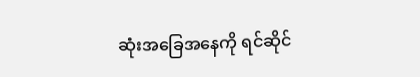ဆုံးအခြေအနေကို ရင်ဆိုင်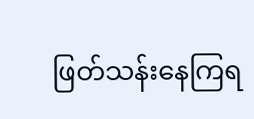ဖြတ်သန်းနေကြရ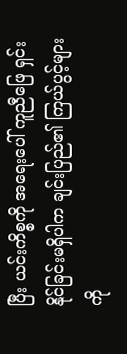ပြီး ယင်းကိစ္စကို အရေးပေါ် ကူညီဖြေ ရှင်းနိုင်ခြင်းမရှိပါက ချင်းပြည်၏ ကြယ်ပွင့်များကို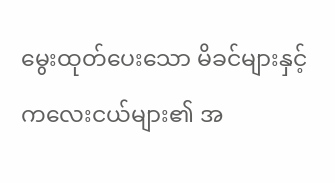မွေးထုတ်ပေးသော မိခင်များနှင့် ကလေးငယ်များ၏ အ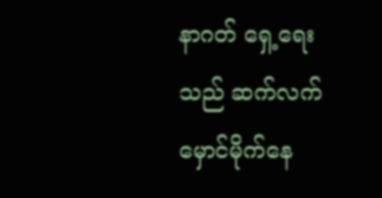နာဂတ် ရှေ့ရေးသည် ဆက်လက်မှောင်မိုက်နေ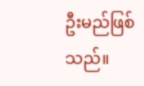ဦးမည်ဖြစ်သည်။